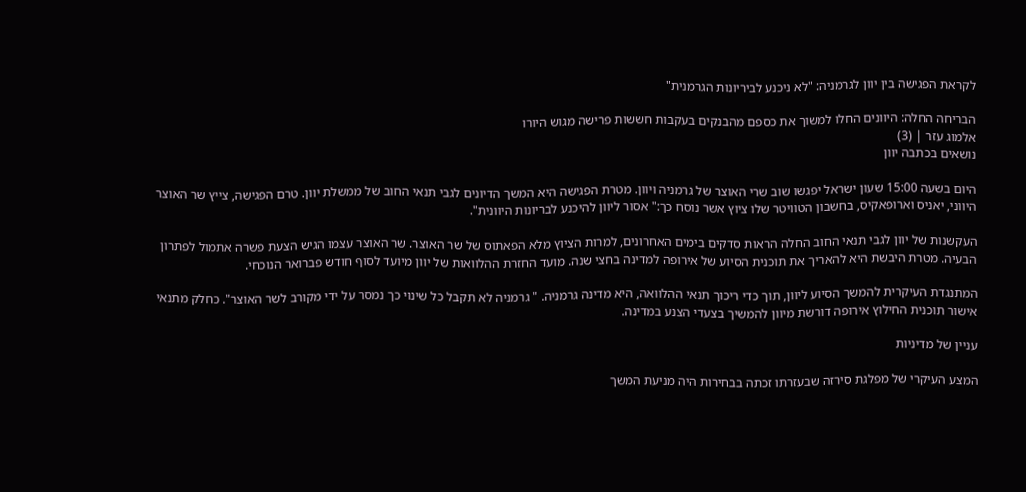לקראת הפגישה בין יוון לגרמניה: "לא ניכנע לביריונות הגרמנית"

הבריחה החלה: היוונים החלו למשוך את כספם מהבנקים בעקבות חששות פרישה מגוש היורו
אלמוג עזר | (3)
נושאים בכתבה יוון

היום בשעה 15:00 שעון ישראל יפגשו שוב שרי האוצר של גרמניה ויוון. מטרת הפגישה היא המשך הדיונים לגבי תנאי החוב של ממשלת יוון. טרם הפגישה, צייץ שר האוצר היווני, יאניס וארופאקיס, בחשבון הטוויטר שלו ציוץ אשר נוסח כך:" אסור ליוון להיכנע לבריונות היוונית".

העקשנות של יוון לגבי תנאי החוב החלה הראות סדקים בימים האחרונים, למרות הציוץ מלא הפאתוס של שר האוצר. שר האוצר עצמו הגיש הצעת פשרה אתמול לפתרון הבעיה. מטרת היבשת היא להאריך את תוכנית הסיוע של אירופה למדינה בחצי שנה. מועד החזרת ההלוואות של יוון מיועד לסוף חודש פברואר הנוכחי.

המתנגדת העיקרית להמשך הסיוע ליוון, תוך כדי ריכוך תנאי ההלוואה, היא מדינה גרמניה. " גרמניה לא תקבל כל שינוי כך נמסר על ידי מקורב לשר האוצר". כחלק מתנאי אישור תוכנית החילוץ אירופה דורשת מיוון להמשיך בצעדי הצנע במדינה.

עניין של מדיניות

המצע העיקרי של מפלגת סירזה שבעזרתו זכתה בבחירות היה מניעת המשך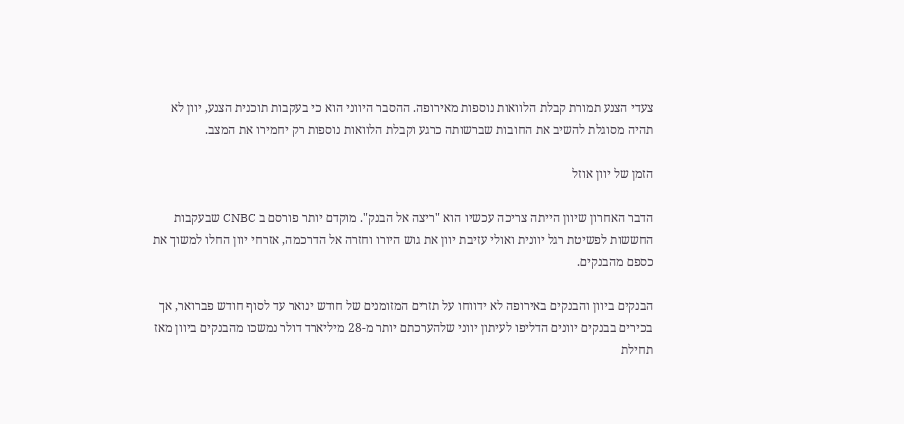צעדי הצנע תמורת קבלת הלוואות נוספות מאירופה. ההסבר היווני הוא כי בעקבות תוכנית הצנע, יוון לא תהיה מסוגלת להשיב את החובות שברשותה כרגע וקבלת הלוואות נוספות רק יחמירו את המצב.

הזמן של יוון אוזל

הדבר האחרון שיוון הייתה צריכה עכשיו הוא "ריצה אל הבנק". מוקדם יותר פורסם ב CNBC שבעקבות החששות לפשיטת רגל יוונית ואולי עזיבת יוון את גוש היורו וחזרה אל הדרכמה, אזרחי יוון החלו למשוך את כספם מהבנקים.

הבנקים ביוון והבנקים באירופה לא ידווחו על תזרים המזומנים של חודש ינואר עד לסוף חודש פברואר, אך בכירים בבנקים יוונים הדליפו לעיתון יווני שלהערכתם יותר מ-28 מיליארד דולר נמשכו מהבנקים ביוון מאז תחילת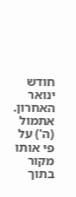חודש ינואר האחרון. אתמול (ה') על פי אותו מקור בתוך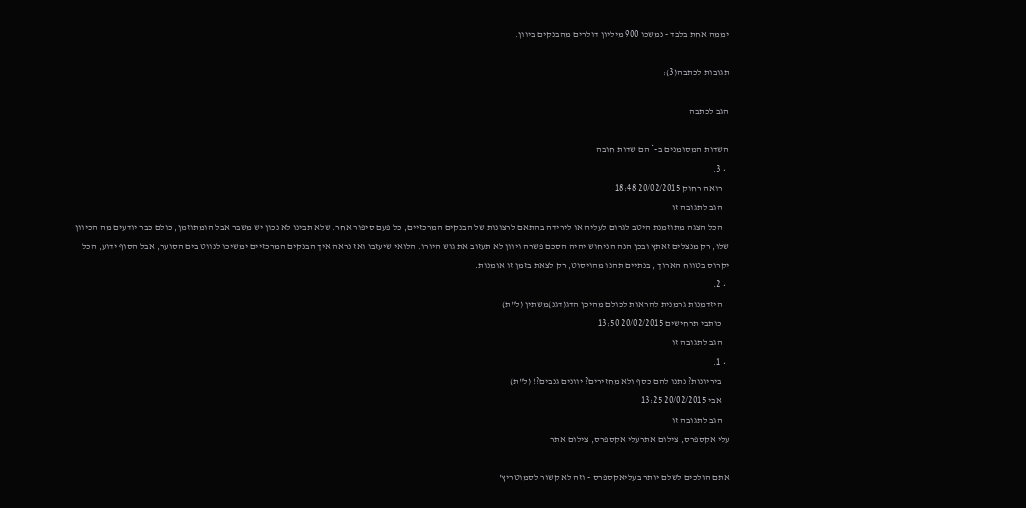יממה אחת בלבד - נמשכו 900 מיליון דולרים מהבנקים ביוון.

תגובות לכתבה(3):

הגב לכתבה

השדות המסומנים ב-* הם שדות חובה
  • 3.
    רואה רחוק 20/02/2015 18:48
    הגב לתגובה זו
    הכל הצגה מתוזמנת היטב לגרום לעליה או לירידה בהתאם לרצונות של הבנקים המרכזיים, כל פעם סיפור אחר. שלא תבינו לא נכון יש משבר אבל הומתוזמן, כולם כבר יודעים מה הכיוון שלו, רק מנצלים זאתץ ובכן הנה הניחוש יהיה הסכם פשרה ויוון לא תעזוב את גוש היורו. הלואי שיעזבו ואז נראה איך הבנקים המרכזיים ימשיכו לנווט בים הסוער, אבל הסוף ידוע, הכל יקרוס בטווח הארוך , בנתיים תהנו מהויסוט, רק לצאת בזמן זו אומנות.
  • 2.
    היזדמנות גרמנית להראות לכולם מהיכן הדג(דגנ)משתין (ל"ת)
    כותבי תרחישים 20/02/2015 13:50
    הגב לתגובה זו
  • 1.
    ביריונות? נתנו להם כסף ולא מחזירים? יוונים גנבים?! (ל"ת)
    אבי 20/02/2015 13:25
    הגב לתגובה זו
עלי אקספרס, צילום אתרעלי אקספרס, צילום אתר

אתם הולכים לשלם יותר בעליאקספרס - וזה לא קשור לסמוטריץ'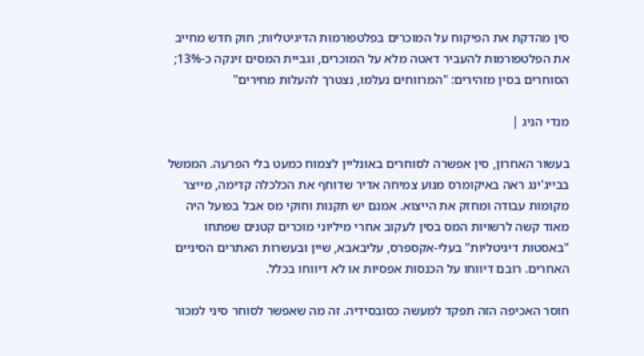סין מהדקת את הפיקוח על המוכרים בפלטפורמות הדיגיטליות; חוק חדש מחייב את הפלטפורמות להעביר דאטה מלא על המוכרים, וגביית המסים זינקה כ-13%; הסוחרים בסין מזהירים: "המרווחים נעלמו, נצטרך להעלות מחירים"

מנדי הניג |

בעשור האחרון, סין אפשרה לסוחרים באונליין לצמוח כמעט בלי הפרעה. הממשל בבייג'ינג ראה באיקומרס מנוע צמיחה אדיר שדוחף את הכלכלה קדימה, מייצר מקומות עבודה ומחזק את הייצוא. אמנם יש תקנות וחוקי מס אבל בפועל היה מאוד קשה לרשויות המס בסין לעקוב אחרי מיליוני מוכרים קטנים שפתחו "באסטות דיגיטליות" בעלי-אקספרס, עליבאבא, שיין ובעשרות האתרים הסיניים האחרים. רובם דיווחו על הכנסות אפסיות או לא דיווחו בכלל.

חוסר האכיפה הזה תפקד למעשה כסובסידיה. זה מה שאפשר לסוחר סיני למכור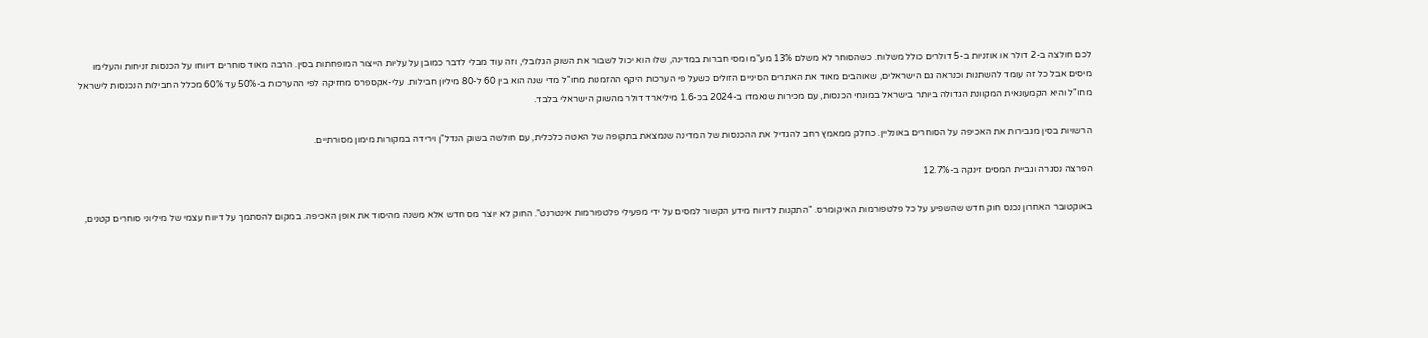לכם חולצה ב-2 דולר או אוזניות ב-5 דולרים כולל משלוח. כשהסוחר לא משלם 13% מע"מ ומסי חברות במדינה, שלו הוא יכול לשבור את השוק הגלובלי, וזה עוד מבלי לדבר כמובן על עליות הייצור המופחתות בסין. הרבה מאוד סוחרים דיווחו על הכנסות זניחות והעלימו מיסים אבל כל זה עומד להשתנות וכנראה גם הישראלים, שאוהבים מאוד את האתרים הסיניים הזולים כשעל פי הערכות היקף ההזמנות מחו"ל מדי שנה הוא בין 60 ל-80 מיליון חבילות. עלי-אקספרס מחזיקה לפי ההערכות ב-50% עד 60% מכלל החבילות הנכנסות לישראל מחו"ל והיא הקמעונאית המקוונת הגדולה ביותר בישראל במונחי הכנסות, עם מכירות שנאמדו ב-2024 בכ-1.6 מיליארד דולר מהשוק הישראלי בלבד.

הרשויות בסין מגבירות את האכיפה על הסוחרים באונליין. כחלק ממאמץ רחב להגדיל את ההכנסות של המדינה שנמצאת בתקופה של האטה כלכלית, עם חולשה בשוק הנדל"ן וירידה במקורות מימון מסורתיים.

הפרצה נסגרה וגביית המסים זינקה ב-12.7%

באוקטובר האחרון נכנס חוק חדש שהשפיע על כל פלטפורמות האיקומרס. "התקנות לדיווח מידע הקשור למסים על ידי מפעילי פלטפורמות אינטרנט". החוק לא יוצר מס חדש אלא משנה מהיסוד את אופן האכיפה. במקום להסתמך על דיווח עצמי של מיליוני סוחרים קטנים,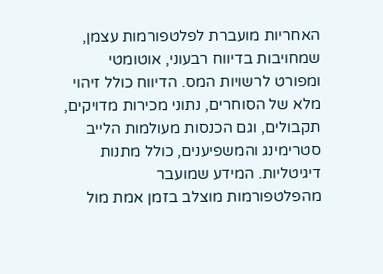האחריות מועברת לפלטפורמות עצמן, שמחויבות בדיווח רבעוני, אוטומטי ומפורט לרשויות המס. הדיווח כולל זיהוי מלא של הסוחרים, נתוני מכירות מדויקים, תקבולים, וגם הכנסות מעולמות הלייב סטרימינג והמשפיענים, כולל מתנות דיגיטליות. המידע שמועבר מהפלטפורמות מוצלב בזמן אמת מול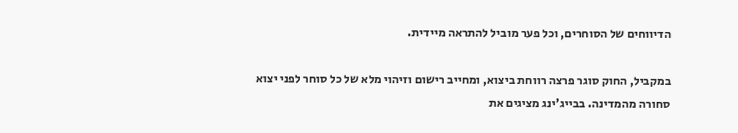הדיווחים של הסוחרים, וכל פער מוביל להתראה מיידית.

במקביל, החוק סוגר פרצה רווחת ביצוא, ומחייב רישום וזיהוי מלא של כל סוחר לפני יצוא סחורה מהמדינה. בבייג’ינג מציגים את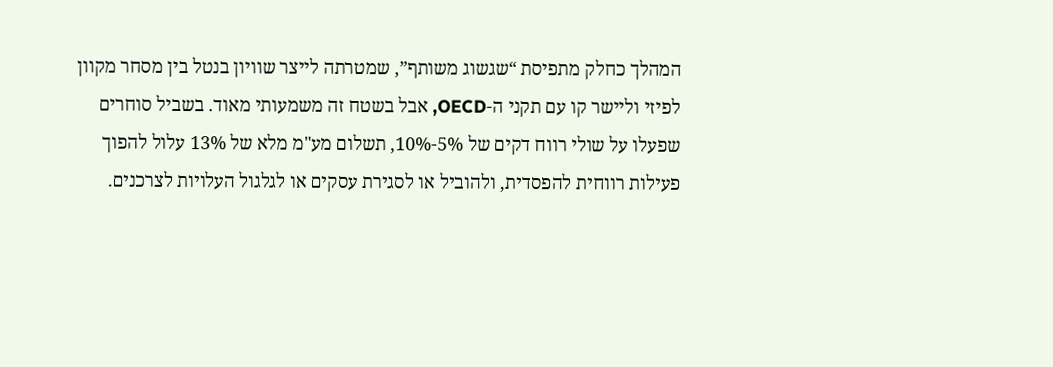המהלך כחלק מתפיסת “שגשוג משותף”, שמטרתה לייצר שוויון בנטל בין מסחר מקוון לפיזי וליישר קו עם תקני ה-OECD, אבל בשטח זה משמעותי מאוד. בשביל סוחרים שפעלו על שולי רווח דקים של 5%-10%, תשלום מע"מ מלא של 13% עלול להפוך פעילות רווחית להפסדית, ולהוביל או לסגירת עסקים או לגלגול העלויות לצרכנים.